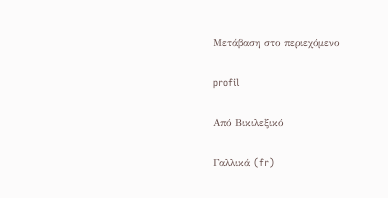Μετάβαση στο περιεχόμενο

profil

Από Βικιλεξικό

Γαλλικά (fr)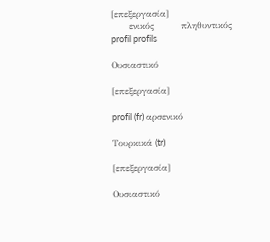[επεξεργασία]
      ενικός         πληθυντικός
profil profils

Ουσιαστικό

[επεξεργασία]

profil (fr) αρσενικό

Τουρκικά (tr)

[επεξεργασία]

Ουσιαστικό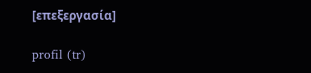[επεξεργασία]

profil (tr)